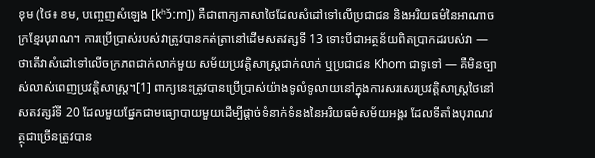ខុម (ថៃ៖ ខម, បញ្ចេញសំឡេង [kʰɔ̌ːm]) គឺជាពាក្យភាសាថៃដែលសំដៅទៅលើប្រជាជន និងអរិយធម៌នៃអាណាចក្រខ្មែរបុរាណ។ ការប្រើប្រាស់របស់វាត្រូវបានកត់ត្រានៅដើមសតវត្សទី 13 ទោះបីជាអត្ថន័យពិតប្រាកដរបស់វា — ថាតើវាសំដៅទៅលើចក្រភពជាក់លាក់មួយ សម័យប្រវត្តិសាស្ត្រជាក់លាក់ ឬប្រជាជន Khom ជាទូទៅ — គឺមិនច្បាស់លាស់ពេញប្រវត្តិសាស្ត្រ។[1] ពាក្យនេះត្រូវបានប្រើប្រាស់យ៉ាងទូលំទូលាយនៅក្នុងការសរសេរប្រវត្តិសាស្ត្រថៃនៅសតវត្សរ៍ទី 20 ដែលមួយផ្នែកជាមធ្យោបាយមួយដើម្បីផ្តាច់ទំនាក់ទំនងនៃអរិយធម៌សម័យអង្គរ ដែលទីតាំងបុរាណវត្ថុជាច្រើនត្រូវបាន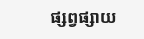ផ្សព្វផ្សាយ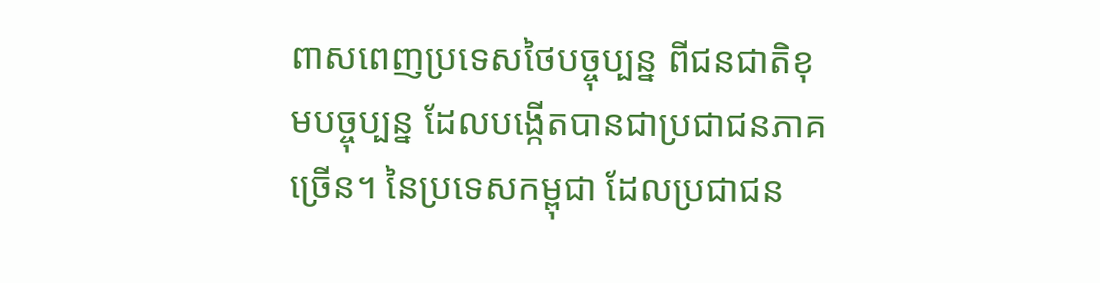ពាសពេញប្រទេសថៃបច្ចុប្បន្ន ពីជនជាតិខុមបច្ចុប្បន្ន ដែលបង្កើតបានជាប្រជាជនភាគច្រើន។ នៃប្រទេសកម្ពុជា ដែលប្រជាជន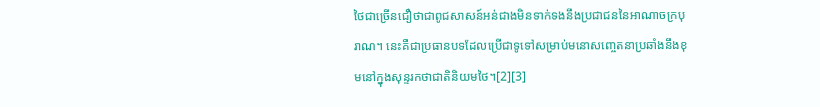ថៃជាច្រើនជឿថាជាពូជសាសន៍អន់ជាងមិនទាក់ទងនឹងប្រជាជននៃអាណាចក្របុរាណ។ នេះគឺជាប្រធានបទដែលប្រើជាទូទៅសម្រាប់មនោសញ្ចេតនាប្រឆាំងនឹងខុមនៅក្នុងសុន្ទរកថាជាតិនិយមថៃ។[2][3]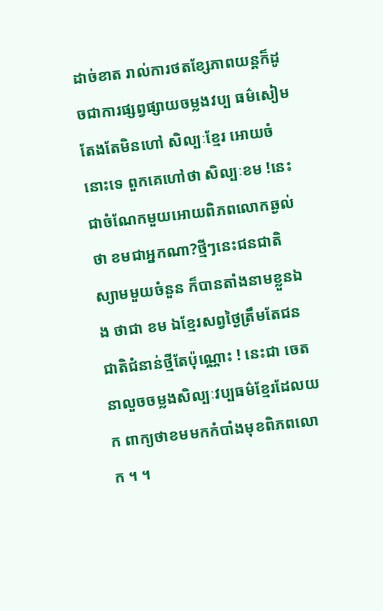ដាច់ខាត រាល់ការថតខ្សែភាពយន្តក៏ដូចជាការផ្សព្វផ្សាយចម្លងវប្ប ធម៌សៀមតែងតែមិនហៅ សិល្បៈខ្មែរ អោយចំនោះទេ ពួកគេហៅថា សិល្បៈខម !នេះជាចំណែកមួយអោយពិភពលោកឆ្ងល់ថា ខមជាអ្នកណា?ថ្មីៗនេះជនជាតិស្យាមមួយចំនួន ក៏បានតាំងនាមខ្លួនឯង ថាជា ខម ឯខ្មែរសព្វថ្ងៃត្រឹមតែជនជាតិជំនាន់ថ្មីតែប៉ុណ្ណោះ ! នេះជា ចេតនាលួចចម្លងសិល្បៈវប្បធម៌ខ្មែរដែលយក ពាក្យថាខមមកកំបាំងមុខពិភពលោក ។ ។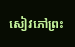សៀវភៅព្រះ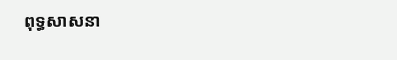ពុទ្ធសាសនា